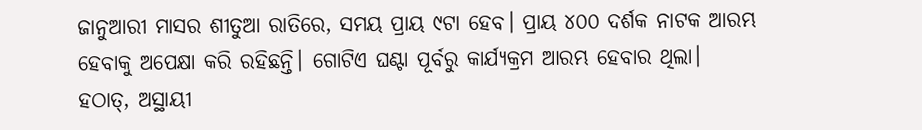ଜାନୁଆରୀ ମାସର ଶୀତୁଆ ରାତିରେ, ସମୟ ପ୍ରାୟ ୯ଟା ହେବ। ପ୍ରାୟ ୪୦୦ ଦର୍ଶକ ନାଟକ ଆରମ୍ଭ ହେବାକୁ ଅପେକ୍ଷା କରି ରହିଛନ୍ତି। ଗୋଟିଏ ଘଣ୍ଟା ପୂର୍ବରୁ କାର୍ଯ୍ୟକ୍ରମ ଆରମ୍ଭ ହେବାର ଥିଲା।
ହଠାତ୍, ଅସ୍ଥାୟୀ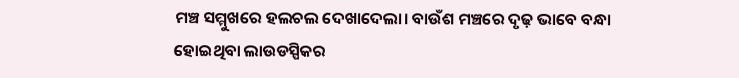ମଞ୍ଚ ସମ୍ମୁଖରେ ହଲଚଲ ଦେଖାଦେଲା। ବାଉଁଶ ମଞ୍ଚରେ ଦୃଢ଼ ଭାବେ ବନ୍ଧା ହୋଇଥିବା ଲାଉଡସ୍ପିକର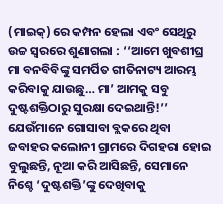(ମାଇକ୍) ରେ କମ୍ପନ ହେଲା ଏବଂ ସେଥିରୁ ଉଚ୍ଚ ସ୍ୱରରେ ଶୁଣାଗଲା : ‘‘ଆମେ ଖୁବଶୀଘ୍ର ମା ବନବିବିଙ୍କୁ ସମର୍ପିତ ଗୀତିନାଟ୍ୟ ଆରମ୍ଭ କରିବାକୁ ଯାଉଛୁ… ମା’ ଆମକୁ ସବୁ ଦୁଷ୍ଟଶକ୍ତିଠାରୁ ସୁରକ୍ଷା ଦେଇଥାନ୍ତି!’’
ଯେଉଁମାନେ ଗୋସାବା ବ୍ଲକରେ ଥିବା ଜବାହର କଲୋନୀ ଗ୍ରାମରେ ଦିଗହରା ହୋଇ ବୁଲୁଛନ୍ତି, ନୂଆ କରି ଆସିଛନ୍ତି, ସେମାନେ ନିଶ୍ଚେ ‘ଦୁଷ୍ଟଶକ୍ତି’ଙ୍କୁ ଦେଖିବାକୁ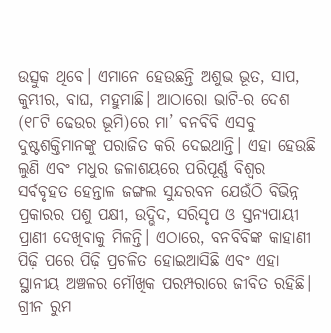ଉତ୍ସୁକ ଥିବେ। ଏମାନେ ହେଉଛନ୍ତି ଅଶୁଭ ଭୂତ, ସାପ, କୁମ୍ଭୀର, ବାଘ, ମହୁମାଛି। ଆଠାରୋ ଭାଟି-ର ଦେଶ (୧୮ଟି ଢେଉର ଭୂମି)ରେ ମା’ ବନବିବି ଏସବୁ ଦୁଷ୍ଟଶକ୍ତିମାନଙ୍କୁ ପରାଜିତ କରି ଦେଇଥାନ୍ତି। ଏହା ହେଉଛି ଲୁଣି ଏବଂ ମଧୁର ଜଳାଶୟରେ ପରିପୂର୍ଣ୍ଣ ବିଶ୍ୱର ସର୍ବବୃହତ ହେନ୍ତାଳ ଜଙ୍ଗଲ ସୁନ୍ଦରବନ ଯେଉଁଠି ବିଭିନ୍ନ ପ୍ରକାରର ପଶୁ ପକ୍ଷୀ, ଉଦ୍ଭିଦ, ସରିସୃପ ଓ ସ୍ତନ୍ୟପାୟୀ ପ୍ରାଣୀ ଦେଖିବାକୁ ମିଳନ୍ତି। ଏଠାରେ, ବନବିବିଙ୍କ କାହାଣୀ ପିଢ଼ି ପରେ ପିଢ଼ି ପ୍ରଚଳିତ ହୋଇଆସିଛି ଏବଂ ଏହା ସ୍ଥାନୀୟ ଅଞ୍ଚଳର ମୌଖିକ ପରମ୍ପରାରେ ଜୀବିତ ରହିଛି।
ଗ୍ରୀନ ରୁମ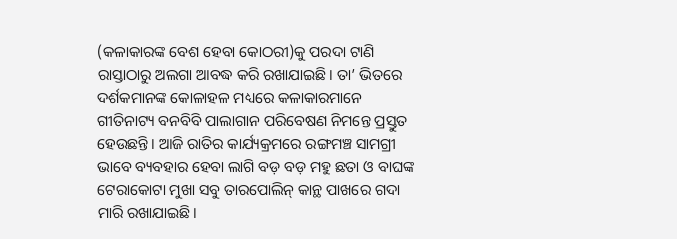(କଳାକାରଙ୍କ ବେଶ ହେବା କୋଠରୀ)କୁ ପରଦା ଟାଣି ରାସ୍ତାଠାରୁ ଅଲଗା ଆବଦ୍ଧ କରି ରଖାଯାଇଛି। ତା’ ଭିତରେ ଦର୍ଶକମାନଙ୍କ କୋଳାହଳ ମଧ୍ୟରେ କଳାକାରମାନେ ଗୀତିନାଟ୍ୟ ବନବିବି ପାଲାଗାନ ପରିବେଷଣ ନିମନ୍ତେ ପ୍ରସ୍ତୁତ ହେଉଛନ୍ତି। ଆଜି ରାତିର କାର୍ଯ୍ୟକ୍ରମରେ ରଙ୍ଗମଞ୍ଚ ସାମଗ୍ରୀ ଭାବେ ବ୍ୟବହାର ହେବା ଲାଗି ବଡ଼ ବଡ଼ ମହୁ ଛତା ଓ ବାଘଙ୍କ ଟେରାକୋଟା ମୁଖା ସବୁ ତାରପୋଲିନ୍ କାନ୍ଥ ପାଖରେ ଗଦା ମାରି ରଖାଯାଇଛି।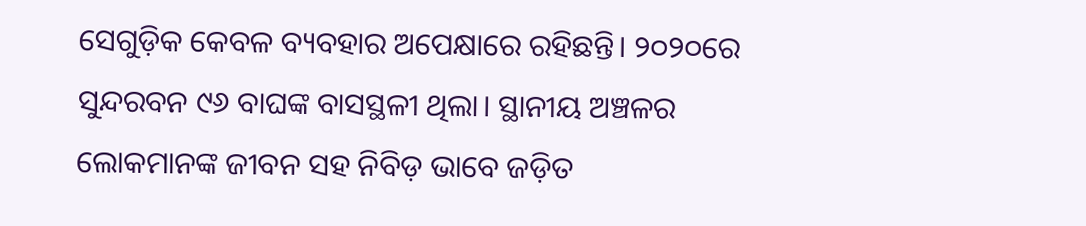ସେଗୁଡ଼ିକ କେବଳ ବ୍ୟବହାର ଅପେକ୍ଷାରେ ରହିଛନ୍ତି। ୨୦୨୦ରେ ସୁନ୍ଦରବନ ୯୬ ବାଘଙ୍କ ବାସସ୍ଥଳୀ ଥିଲା। ସ୍ଥାନୀୟ ଅଞ୍ଚଳର ଲୋକମାନଙ୍କ ଜୀବନ ସହ ନିବିଡ଼ ଭାବେ ଜଡ଼ିତ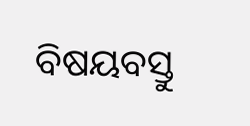ବିଷୟବସ୍ତୁ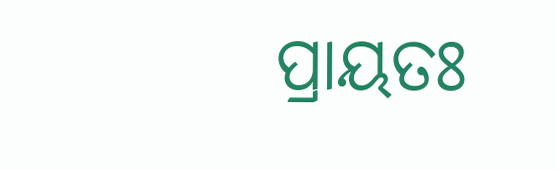ପ୍ରାୟତଃ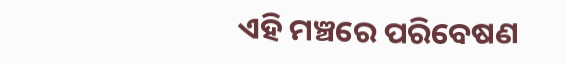ଏହି ମଞ୍ଚରେ ପରିବେଷଣ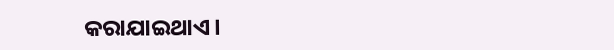କରାଯାଇଥାଏ।